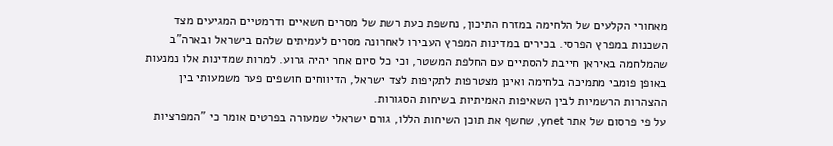מאחורי הקלעים של הלחימה במזרח התיכון, נחשפת כעת רשת של מסרים חשאיים ודרמטיים המגיעים מצד השכנות במפרץ הפרסי. בכירים במדינות המפרץ העבירו לאחרונה מסרים לעמיתים שלהם בישראל ובארה"ב שהמלחמה באיראן חייבת להסתיים עם החלפת המשטר, וכי כל סיום אחר יהיה גרוע. למרות שמדינות אלו נמנעות באופן פומבי מתמיכה בלחימה ואינן מצטרפות לתקיפות לצד ישראל, הדיווחים חושפים פער משמעותי בין ההצהרות הרשמיות לבין השאיפות האמיתיות בשיחות הסגורות.
על פי פרסום של אתר ynet, שחשף את תוכן השיחות הללו, גורם ישראלי שמעורה בפרטים אומר כי "המפרציות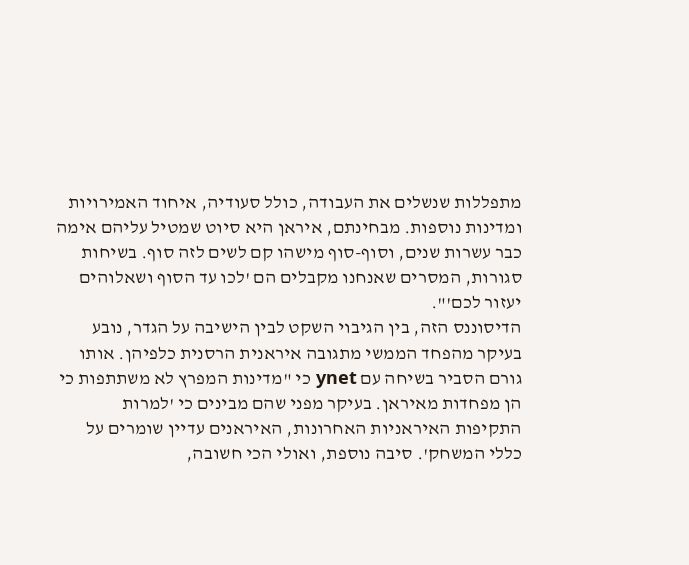מתפללות שנשלים את העבודה, כולל סעודיה, איחוד האמירויות ומדינות נוספות. מבחינתם, איראן היא סיוט שמטיל עליהם אימה כבר עשרות שנים, וסוף-סוף מישהו קם לשים לזה סוף. בשיחות סגורות, המסרים שאנחנו מקבלים הם 'לכו עד הסוף ושאלוהים יעזור לכם'".
הדיסוננס הזה, בין הגיבוי השקט לבין הישיבה על הגדר, נובע בעיקר מהפחד הממשי מתגובה איראנית הרסנית כלפיהן. אותו גורם הסביר בשיחה עם ynet כי "מדינות המפרץ לא משתתפות כי הן מפחדות מאיראן. בעיקר מפני שהם מבינים כי 'למרות התקיפות האיראניות האחרונות, האיראנים עדיין שומרים על כללי המשחק'. סיבה נוספת, ואולי הכי חשובה,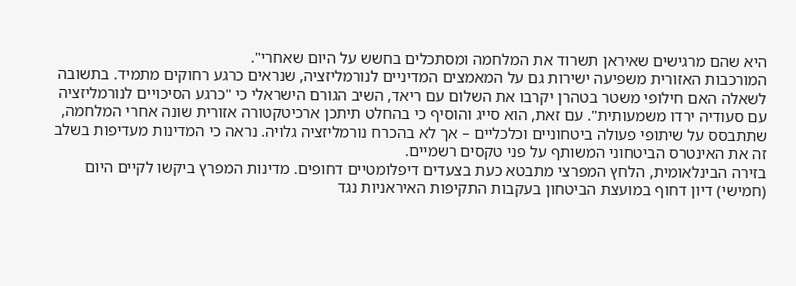היא שהם מרגישים שאיראן תשרוד את המלחמה ומסתכלים בחשש על היום שאחרי".
המורכבות האזורית משפיעה ישירות גם על המאמצים המדיניים לנורמליזציה, שנראים כרגע רחוקים מתמיד. בתשובה לשאלה האם חילופי משטר בטהרן יקרבו את השלום עם ריאד, השיב הגורם הישראלי כי "כרגע הסיכויים לנורמליזציה עם סעודיה ירדו משמעותית". עם זאת, הוא סייג והוסיף כי בהחלט תיתכן ארכיטקטורה אזורית שונה אחרי המלחמה, שתתבסס על שיתופי פעולה ביטחוניים וכלכליים – אך לא בהכרח נורמליזציה גלויה. נראה כי המדינות מעדיפות בשלב זה את האינטרס הביטחוני המשותף על פני טקסים רשמיים.
בזירה הבינלאומית, הלחץ המפרצי מתבטא כעת בצעדים דיפלומטיים דחופים. מדינות המפרץ ביקשו לקיים היום (חמישי) דיון דחוף במועצת הביטחון בעקבות התקיפות האיראניות נגד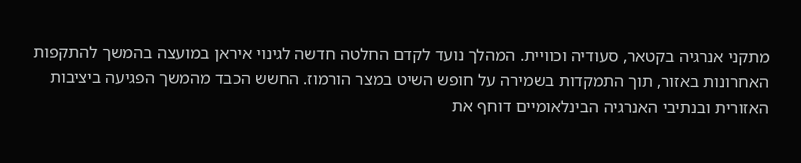מתקני אנרגיה בקטאר, סעודיה וכוויית. המהלך נועד לקדם החלטה חדשה לגינוי איראן במועצה בהמשך להתקפות האחרונות באזור, תוך התמקדות בשמירה על חופש השיט במצר הורמוז. החשש הכבד מהמשך הפגיעה ביציבות האזורית ובנתיבי האנרגיה הבינלאומיים דוחף את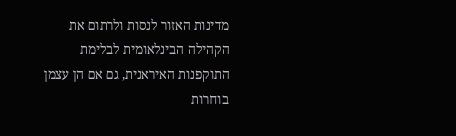מדינות האזור לנסות ולרתום את הקהילה הבינלאומית לבלימת התוקפנות האיראנית, גם אם הן עצמן בוחרות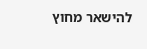להישאר מחוץ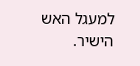למעגל האש הישיר.